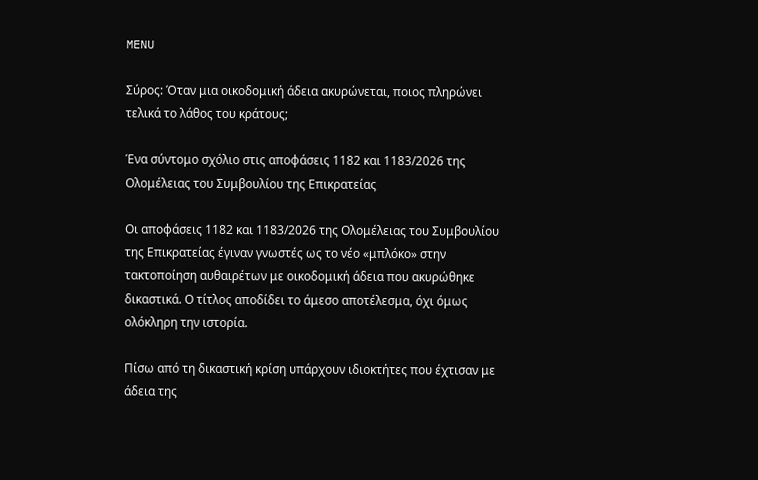MENU

Σύρος: Όταν μια οικοδομική άδεια ακυρώνεται, ποιος πληρώνει τελικά το λάθος του κράτους;

Ένα σύντομο σχόλιο στις αποφάσεις 1182 και 1183/2026 της Ολομέλειας του Συμβουλίου της Επικρατείας

Οι αποφάσεις 1182 και 1183/2026 της Ολομέλειας του Συμβουλίου της Επικρατείας έγιναν γνωστές ως το νέο «μπλόκο» στην τακτοποίηση αυθαιρέτων με οικοδομική άδεια που ακυρώθηκε δικαστικά. Ο τίτλος αποδίδει το άμεσο αποτέλεσμα, όχι όμως ολόκληρη την ιστορία.

Πίσω από τη δικαστική κρίση υπάρχουν ιδιοκτήτες που έχτισαν με άδεια της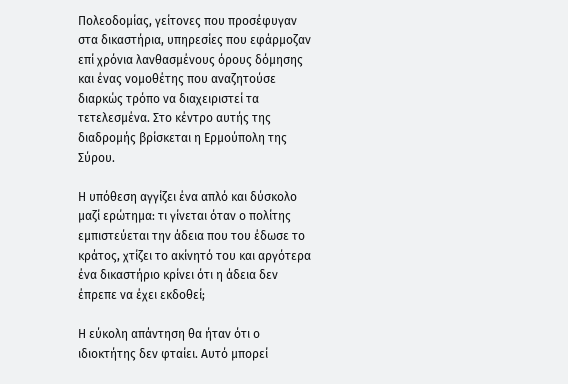Πολεοδομίας, γείτονες που προσέφυγαν στα δικαστήρια, υπηρεσίες που εφάρμοζαν επί χρόνια λανθασμένους όρους δόμησης και ένας νομοθέτης που αναζητούσε διαρκώς τρόπο να διαχειριστεί τα τετελεσμένα. Στο κέντρο αυτής της διαδρομής βρίσκεται η Ερμούπολη της Σύρου.

Η υπόθεση αγγίζει ένα απλό και δύσκολο μαζί ερώτημα: τι γίνεται όταν ο πολίτης εμπιστεύεται την άδεια που του έδωσε το κράτος, χτίζει το ακίνητό του και αργότερα ένα δικαστήριο κρίνει ότι η άδεια δεν έπρεπε να έχει εκδοθεί;

Η εύκολη απάντηση θα ήταν ότι ο ιδιοκτήτης δεν φταίει. Αυτό μπορεί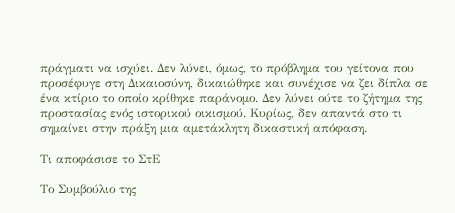πράγματι να ισχύει. Δεν λύνει, όμως, το πρόβλημα του γείτονα που προσέφυγε στη Δικαιοσύνη, δικαιώθηκε και συνέχισε να ζει δίπλα σε ένα κτίριο το οποίο κρίθηκε παράνομο. Δεν λύνει ούτε το ζήτημα της προστασίας ενός ιστορικού οικισμού. Κυρίως, δεν απαντά στο τι σημαίνει στην πράξη μια αμετάκλητη δικαστική απόφαση.

Τι αποφάσισε το ΣτΕ

Το Συμβούλιο της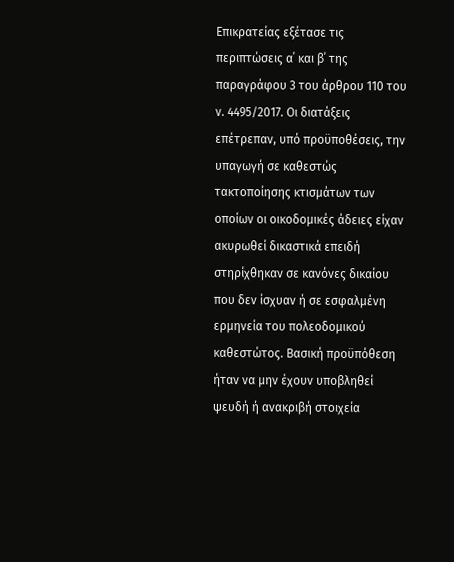Επικρατείας εξέτασε τις περιπτώσεις α΄ και β΄ της παραγράφου 3 του άρθρου 110 του ν. 4495/2017. Οι διατάξεις επέτρεπαν, υπό προϋποθέσεις, την υπαγωγή σε καθεστώς τακτοποίησης κτισμάτων των οποίων οι οικοδομικές άδειες είχαν ακυρωθεί δικαστικά επειδή στηρίχθηκαν σε κανόνες δικαίου που δεν ίσχυαν ή σε εσφαλμένη ερμηνεία του πολεοδομικού καθεστώτος. Βασική προϋπόθεση ήταν να μην έχουν υποβληθεί ψευδή ή ανακριβή στοιχεία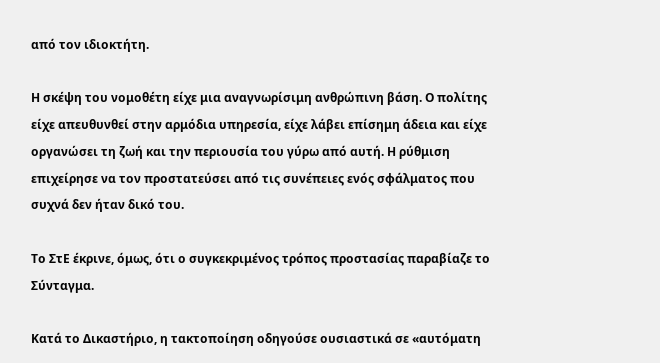από τον ιδιοκτήτη.

Η σκέψη του νομοθέτη είχε μια αναγνωρίσιμη ανθρώπινη βάση. Ο πολίτης είχε απευθυνθεί στην αρμόδια υπηρεσία, είχε λάβει επίσημη άδεια και είχε οργανώσει τη ζωή και την περιουσία του γύρω από αυτή. Η ρύθμιση επιχείρησε να τον προστατεύσει από τις συνέπειες ενός σφάλματος που συχνά δεν ήταν δικό του.

Το ΣτΕ έκρινε, όμως, ότι ο συγκεκριμένος τρόπος προστασίας παραβίαζε το Σύνταγμα.

Κατά το Δικαστήριο, η τακτοποίηση οδηγούσε ουσιαστικά σε «αυτόματη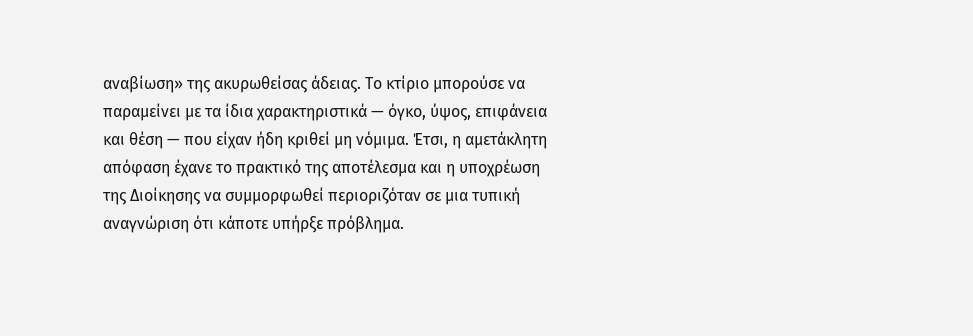αναβίωση» της ακυρωθείσας άδειας. Το κτίριο μπορούσε να παραμείνει με τα ίδια χαρακτηριστικά — όγκο, ύψος, επιφάνεια και θέση — που είχαν ήδη κριθεί μη νόμιμα. Έτσι, η αμετάκλητη απόφαση έχανε το πρακτικό της αποτέλεσμα και η υποχρέωση της Διοίκησης να συμμορφωθεί περιοριζόταν σε μια τυπική αναγνώριση ότι κάποτε υπήρξε πρόβλημα.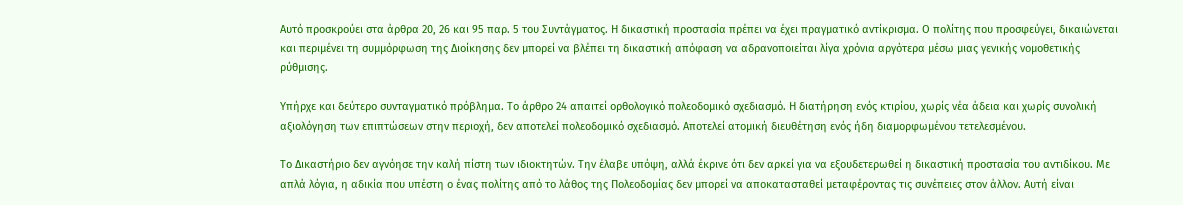Αυτό προσκρούει στα άρθρα 20, 26 και 95 παρ. 5 του Συντάγματος. Η δικαστική προστασία πρέπει να έχει πραγματικό αντίκρισμα. Ο πολίτης που προσφεύγει, δικαιώνεται και περιμένει τη συμμόρφωση της Διοίκησης δεν μπορεί να βλέπει τη δικαστική απόφαση να αδρανοποιείται λίγα χρόνια αργότερα μέσω μιας γενικής νομοθετικής ρύθμισης.

Υπήρχε και δεύτερο συνταγματικό πρόβλημα. Το άρθρο 24 απαιτεί ορθολογικό πολεοδομικό σχεδιασμό. Η διατήρηση ενός κτιρίου, χωρίς νέα άδεια και χωρίς συνολική αξιολόγηση των επιπτώσεων στην περιοχή, δεν αποτελεί πολεοδομικό σχεδιασμό. Αποτελεί ατομική διευθέτηση ενός ήδη διαμορφωμένου τετελεσμένου.

Το Δικαστήριο δεν αγνόησε την καλή πίστη των ιδιοκτητών. Την έλαβε υπόψη, αλλά έκρινε ότι δεν αρκεί για να εξουδετερωθεί η δικαστική προστασία του αντιδίκου. Με απλά λόγια, η αδικία που υπέστη ο ένας πολίτης από το λάθος της Πολεοδομίας δεν μπορεί να αποκατασταθεί μεταφέροντας τις συνέπειες στον άλλον. Αυτή είναι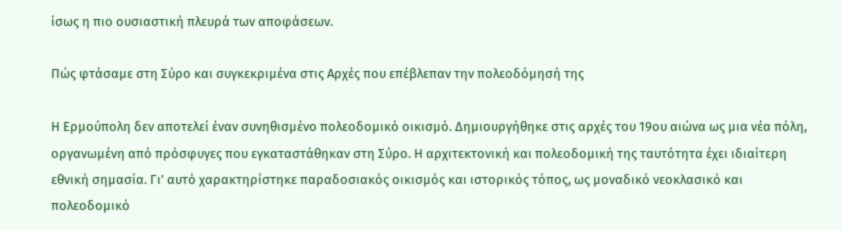ίσως η πιο ουσιαστική πλευρά των αποφάσεων.

Πώς φτάσαμε στη Σύρο και συγκεκριμένα στις Αρχές που επέβλεπαν την πολεοδόμησή της

Η Ερμούπολη δεν αποτελεί έναν συνηθισμένο πολεοδομικό οικισμό. Δημιουργήθηκε στις αρχές του 19ου αιώνα ως μια νέα πόλη, οργανωμένη από πρόσφυγες που εγκαταστάθηκαν στη Σύρο. Η αρχιτεκτονική και πολεοδομική της ταυτότητα έχει ιδιαίτερη εθνική σημασία. Γι’ αυτό χαρακτηρίστηκε παραδοσιακός οικισμός και ιστορικός τόπος, ως μοναδικό νεοκλασικό και πολεοδομικό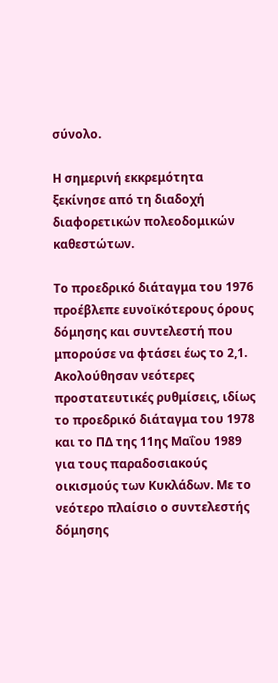σύνολο.

Η σημερινή εκκρεμότητα ξεκίνησε από τη διαδοχή διαφορετικών πολεοδομικών καθεστώτων.

Το προεδρικό διάταγμα του 1976 προέβλεπε ευνοϊκότερους όρους δόμησης και συντελεστή που μπορούσε να φτάσει έως το 2,1. Ακολούθησαν νεότερες προστατευτικές ρυθμίσεις, ιδίως το προεδρικό διάταγμα του 1978 και το ΠΔ της 11ης Μαΐου 1989 για τους παραδοσιακούς οικισμούς των Κυκλάδων. Με το νεότερο πλαίσιο ο συντελεστής δόμησης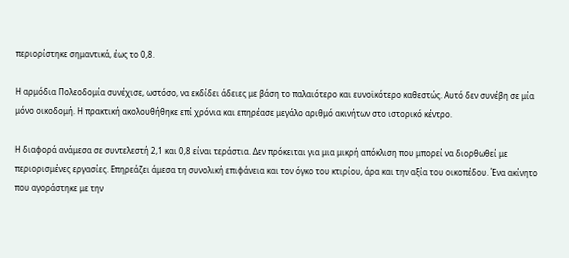περιορίστηκε σημαντικά, έως το 0,8.

Η αρμόδια Πολεοδομία συνέχισε, ωστόσο, να εκδίδει άδειες με βάση το παλαιότερο και ευνοϊκότερο καθεστώς. Αυτό δεν συνέβη σε μία μόνο οικοδομή. Η πρακτική ακολουθήθηκε επί χρόνια και επηρέασε μεγάλο αριθμό ακινήτων στο ιστορικό κέντρο.

Η διαφορά ανάμεσα σε συντελεστή 2,1 και 0,8 είναι τεράστια. Δεν πρόκειται για μια μικρή απόκλιση που μπορεί να διορθωθεί με περιορισμένες εργασίες. Επηρεάζει άμεσα τη συνολική επιφάνεια και τον όγκο του κτιρίου, άρα και την αξία του οικοπέδου. Ένα ακίνητο που αγοράστηκε με την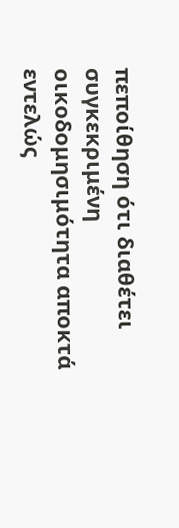πεποίθηση ότι διαθέτει συγκεκριμένη οικοδομησιμότητα αποκτά εντελώς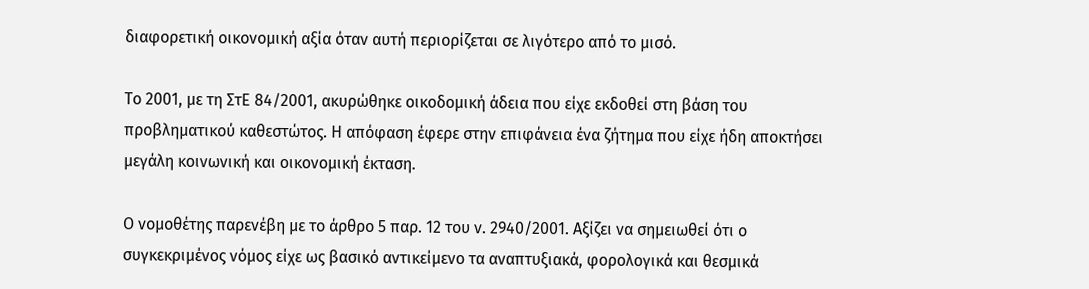διαφορετική οικονομική αξία όταν αυτή περιορίζεται σε λιγότερο από το μισό.

Το 2001, με τη ΣτΕ 84/2001, ακυρώθηκε οικοδομική άδεια που είχε εκδοθεί στη βάση του προβληματικού καθεστώτος. Η απόφαση έφερε στην επιφάνεια ένα ζήτημα που είχε ήδη αποκτήσει μεγάλη κοινωνική και οικονομική έκταση.

Ο νομοθέτης παρενέβη με το άρθρο 5 παρ. 12 του ν. 2940/2001. Αξίζει να σημειωθεί ότι ο συγκεκριμένος νόμος είχε ως βασικό αντικείμενο τα αναπτυξιακά, φορολογικά και θεσμικά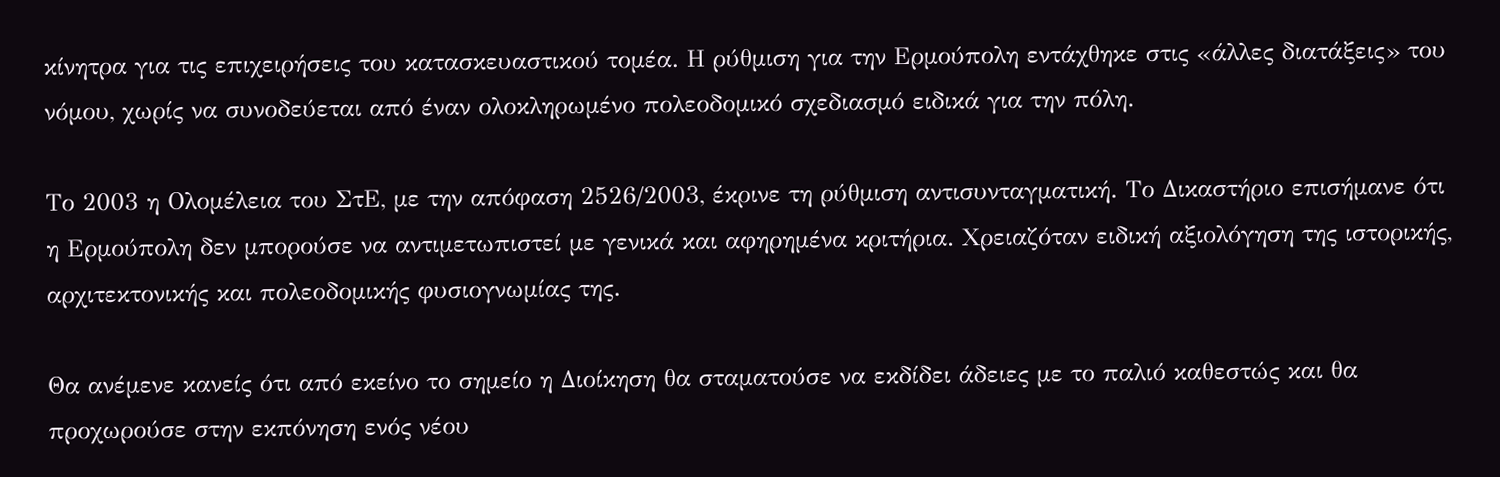κίνητρα για τις επιχειρήσεις του κατασκευαστικού τομέα. Η ρύθμιση για την Ερμούπολη εντάχθηκε στις «άλλες διατάξεις» του νόμου, χωρίς να συνοδεύεται από έναν ολοκληρωμένο πολεοδομικό σχεδιασμό ειδικά για την πόλη.

Το 2003 η Ολομέλεια του ΣτΕ, με την απόφαση 2526/2003, έκρινε τη ρύθμιση αντισυνταγματική. Το Δικαστήριο επισήμανε ότι η Ερμούπολη δεν μπορούσε να αντιμετωπιστεί με γενικά και αφηρημένα κριτήρια. Χρειαζόταν ειδική αξιολόγηση της ιστορικής, αρχιτεκτονικής και πολεοδομικής φυσιογνωμίας της.

Θα ανέμενε κανείς ότι από εκείνο το σημείο η Διοίκηση θα σταματούσε να εκδίδει άδειες με το παλιό καθεστώς και θα προχωρούσε στην εκπόνηση ενός νέου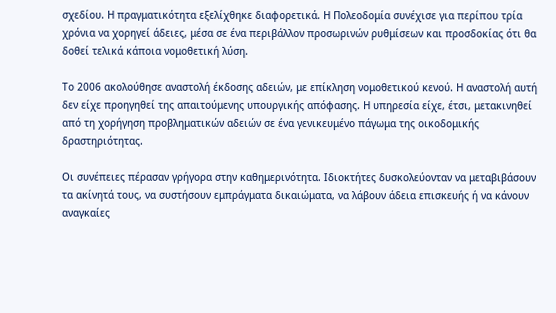σχεδίου. Η πραγματικότητα εξελίχθηκε διαφορετικά. Η Πολεοδομία συνέχισε για περίπου τρία χρόνια να χορηγεί άδειες, μέσα σε ένα περιβάλλον προσωρινών ρυθμίσεων και προσδοκίας ότι θα δοθεί τελικά κάποια νομοθετική λύση.

Το 2006 ακολούθησε αναστολή έκδοσης αδειών, με επίκληση νομοθετικού κενού. Η αναστολή αυτή δεν είχε προηγηθεί της απαιτούμενης υπουργικής απόφασης. Η υπηρεσία είχε, έτσι, μετακινηθεί από τη χορήγηση προβληματικών αδειών σε ένα γενικευμένο πάγωμα της οικοδομικής δραστηριότητας.

Οι συνέπειες πέρασαν γρήγορα στην καθημερινότητα. Ιδιοκτήτες δυσκολεύονταν να μεταβιβάσουν τα ακίνητά τους, να συστήσουν εμπράγματα δικαιώματα, να λάβουν άδεια επισκευής ή να κάνουν αναγκαίες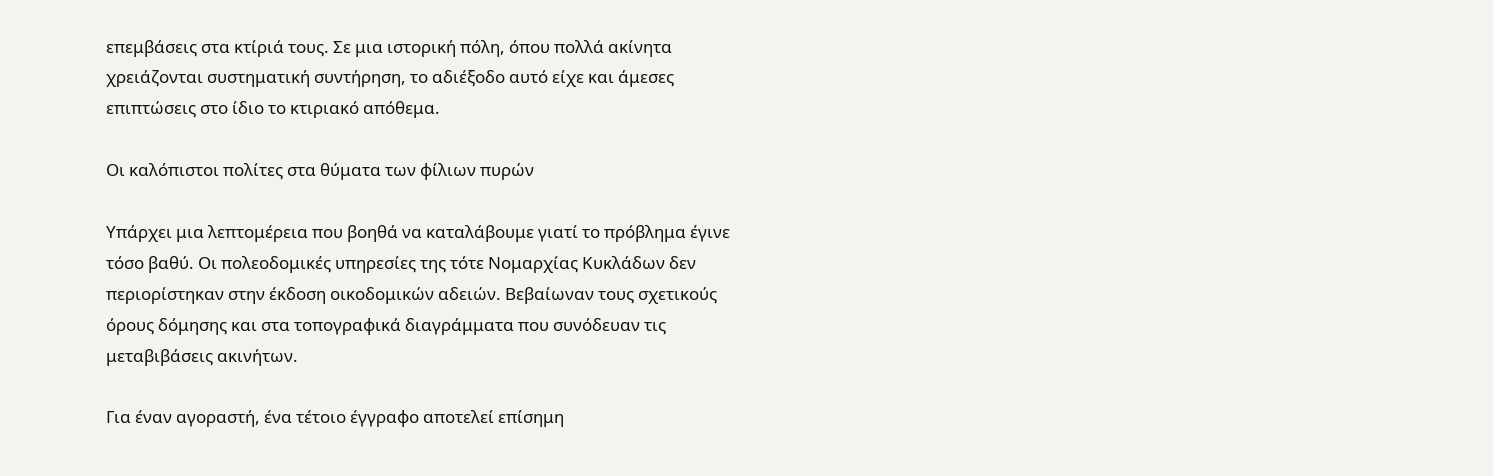επεμβάσεις στα κτίριά τους. Σε μια ιστορική πόλη, όπου πολλά ακίνητα χρειάζονται συστηματική συντήρηση, το αδιέξοδο αυτό είχε και άμεσες επιπτώσεις στο ίδιο το κτιριακό απόθεμα.

Οι καλόπιστοι πολίτες στα θύματα των φίλιων πυρών

Υπάρχει μια λεπτομέρεια που βοηθά να καταλάβουμε γιατί το πρόβλημα έγινε τόσο βαθύ. Οι πολεοδομικές υπηρεσίες της τότε Νομαρχίας Κυκλάδων δεν περιορίστηκαν στην έκδοση οικοδομικών αδειών. Βεβαίωναν τους σχετικούς όρους δόμησης και στα τοπογραφικά διαγράμματα που συνόδευαν τις μεταβιβάσεις ακινήτων.

Για έναν αγοραστή, ένα τέτοιο έγγραφο αποτελεί επίσημη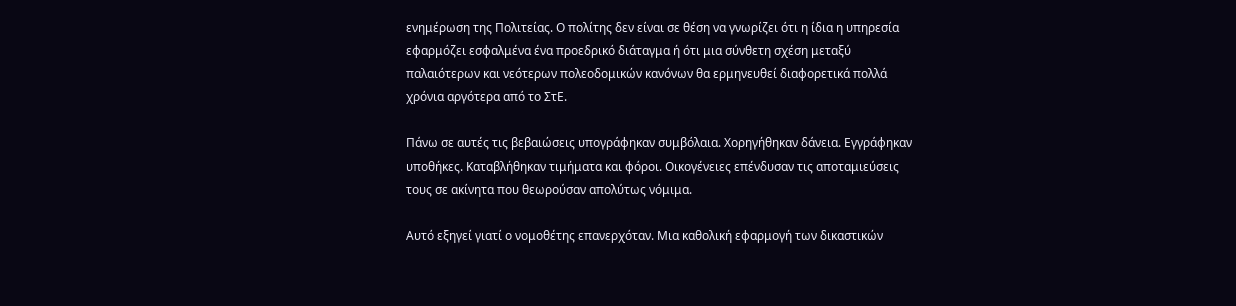ενημέρωση της Πολιτείας. Ο πολίτης δεν είναι σε θέση να γνωρίζει ότι η ίδια η υπηρεσία εφαρμόζει εσφαλμένα ένα προεδρικό διάταγμα ή ότι μια σύνθετη σχέση μεταξύ παλαιότερων και νεότερων πολεοδομικών κανόνων θα ερμηνευθεί διαφορετικά πολλά χρόνια αργότερα από το ΣτΕ.

Πάνω σε αυτές τις βεβαιώσεις υπογράφηκαν συμβόλαια. Χορηγήθηκαν δάνεια. Εγγράφηκαν υποθήκες. Καταβλήθηκαν τιμήματα και φόροι. Οικογένειες επένδυσαν τις αποταμιεύσεις τους σε ακίνητα που θεωρούσαν απολύτως νόμιμα.

Αυτό εξηγεί γιατί ο νομοθέτης επανερχόταν. Μια καθολική εφαρμογή των δικαστικών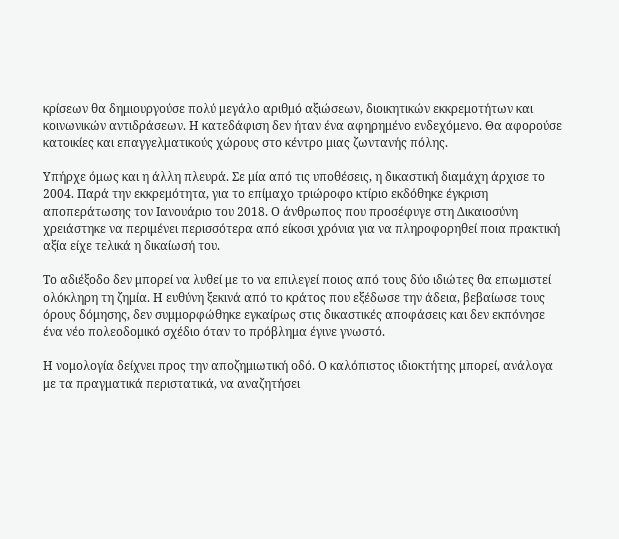κρίσεων θα δημιουργούσε πολύ μεγάλο αριθμό αξιώσεων, διοικητικών εκκρεμοτήτων και κοινωνικών αντιδράσεων. Η κατεδάφιση δεν ήταν ένα αφηρημένο ενδεχόμενο. Θα αφορούσε κατοικίες και επαγγελματικούς χώρους στο κέντρο μιας ζωντανής πόλης.

Υπήρχε όμως και η άλλη πλευρά. Σε μία από τις υποθέσεις, η δικαστική διαμάχη άρχισε το 2004. Παρά την εκκρεμότητα, για το επίμαχο τριώροφο κτίριο εκδόθηκε έγκριση αποπεράτωσης τον Ιανουάριο του 2018. Ο άνθρωπος που προσέφυγε στη Δικαιοσύνη χρειάστηκε να περιμένει περισσότερα από είκοσι χρόνια για να πληροφορηθεί ποια πρακτική αξία είχε τελικά η δικαίωσή του.

Το αδιέξοδο δεν μπορεί να λυθεί με το να επιλεγεί ποιος από τους δύο ιδιώτες θα επωμιστεί ολόκληρη τη ζημία. Η ευθύνη ξεκινά από το κράτος που εξέδωσε την άδεια, βεβαίωσε τους όρους δόμησης, δεν συμμορφώθηκε εγκαίρως στις δικαστικές αποφάσεις και δεν εκπόνησε ένα νέο πολεοδομικό σχέδιο όταν το πρόβλημα έγινε γνωστό.

Η νομολογία δείχνει προς την αποζημιωτική οδό. Ο καλόπιστος ιδιοκτήτης μπορεί, ανάλογα με τα πραγματικά περιστατικά, να αναζητήσει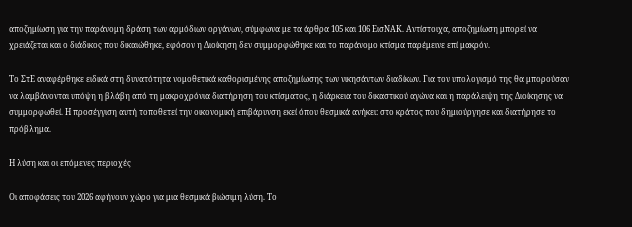αποζημίωση για την παράνομη δράση των αρμόδιων οργάνων, σύμφωνα με τα άρθρα 105 και 106 ΕισΝΑΚ. Αντίστοιχα, αποζημίωση μπορεί να χρειάζεται και ο διάδικος που δικαιώθηκε, εφόσον η Διοίκηση δεν συμμορφώθηκε και το παράνομο κτίσμα παρέμεινε επί μακρόν.

Το ΣτΕ αναφέρθηκε ειδικά στη δυνατότητα νομοθετικά καθορισμένης αποζημίωσης των νικησάντων διαδίκων. Για τον υπολογισμό της θα μπορούσαν να λαμβάνονται υπόψη η βλάβη από τη μακροχρόνια διατήρηση του κτίσματος, η διάρκεια του δικαστικού αγώνα και η παράλειψη της Διοίκησης να συμμορφωθεί. Η προσέγγιση αυτή τοποθετεί την οικονομική επιβάρυνση εκεί όπου θεσμικά ανήκει: στο κράτος που δημιούργησε και διατήρησε το πρόβλημα.

Η λύση και οι επόμενες περιοχές

Οι αποφάσεις του 2026 αφήνουν χώρο για μια θεσμικά βιώσιμη λύση. Το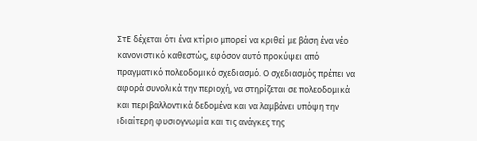ΣτΕ δέχεται ότι ένα κτίριο μπορεί να κριθεί με βάση ένα νέο κανονιστικό καθεστώς, εφόσον αυτό προκύψει από πραγματικό πολεοδομικό σχεδιασμό. Ο σχεδιασμός πρέπει να αφορά συνολικά την περιοχή, να στηρίζεται σε πολεοδομικά και περιβαλλοντικά δεδομένα και να λαμβάνει υπόψη την ιδιαίτερη φυσιογνωμία και τις ανάγκες της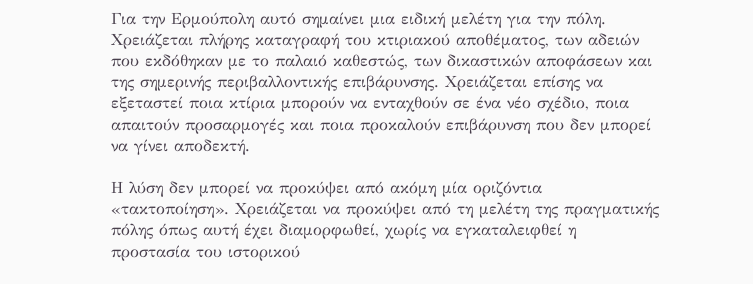Για την Ερμούπολη αυτό σημαίνει μια ειδική μελέτη για την πόλη. Χρειάζεται πλήρης καταγραφή του κτιριακού αποθέματος, των αδειών που εκδόθηκαν με το παλαιό καθεστώς, των δικαστικών αποφάσεων και της σημερινής περιβαλλοντικής επιβάρυνσης. Χρειάζεται επίσης να εξεταστεί ποια κτίρια μπορούν να ενταχθούν σε ένα νέο σχέδιο, ποια απαιτούν προσαρμογές και ποια προκαλούν επιβάρυνση που δεν μπορεί να γίνει αποδεκτή.

Η λύση δεν μπορεί να προκύψει από ακόμη μία οριζόντια «τακτοποίηση». Χρειάζεται να προκύψει από τη μελέτη της πραγματικής πόλης όπως αυτή έχει διαμορφωθεί, χωρίς να εγκαταλειφθεί η προστασία του ιστορικού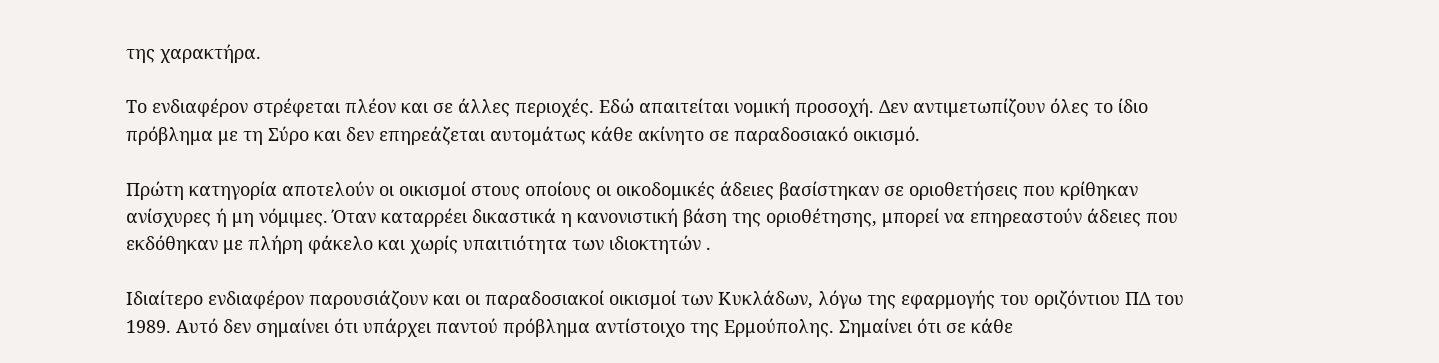της χαρακτήρα.

Το ενδιαφέρον στρέφεται πλέον και σε άλλες περιοχές. Εδώ απαιτείται νομική προσοχή. Δεν αντιμετωπίζουν όλες το ίδιο πρόβλημα με τη Σύρο και δεν επηρεάζεται αυτομάτως κάθε ακίνητο σε παραδοσιακό οικισμό.

Πρώτη κατηγορία αποτελούν οι οικισμοί στους οποίους οι οικοδομικές άδειες βασίστηκαν σε οριοθετήσεις που κρίθηκαν ανίσχυρες ή μη νόμιμες. Όταν καταρρέει δικαστικά η κανονιστική βάση της οριοθέτησης, μπορεί να επηρεαστούν άδειες που εκδόθηκαν με πλήρη φάκελο και χωρίς υπαιτιότητα των ιδιοκτητών .

Ιδιαίτερο ενδιαφέρον παρουσιάζουν και οι παραδοσιακοί οικισμοί των Κυκλάδων, λόγω της εφαρμογής του οριζόντιου ΠΔ του 1989. Αυτό δεν σημαίνει ότι υπάρχει παντού πρόβλημα αντίστοιχο της Ερμούπολης. Σημαίνει ότι σε κάθε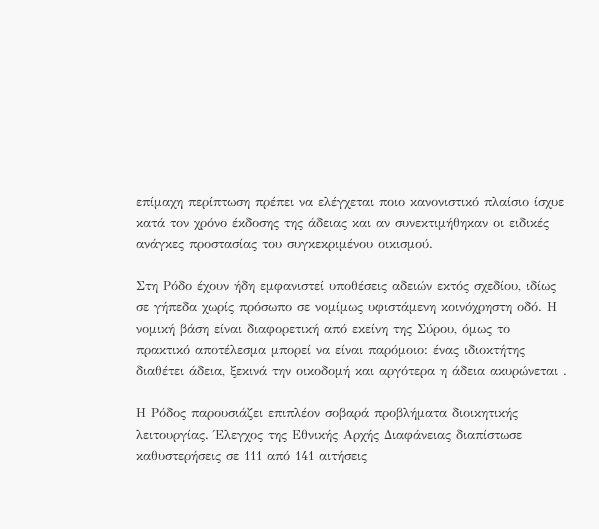επίμαχη περίπτωση πρέπει να ελέγχεται ποιο κανονιστικό πλαίσιο ίσχυε κατά τον χρόνο έκδοσης της άδειας και αν συνεκτιμήθηκαν οι ειδικές ανάγκες προστασίας του συγκεκριμένου οικισμού.

Στη Ρόδο έχουν ήδη εμφανιστεί υποθέσεις αδειών εκτός σχεδίου, ιδίως σε γήπεδα χωρίς πρόσωπο σε νομίμως υφιστάμενη κοινόχρηστη οδό. Η νομική βάση είναι διαφορετική από εκείνη της Σύρου, όμως το πρακτικό αποτέλεσμα μπορεί να είναι παρόμοιο: ένας ιδιοκτήτης διαθέτει άδεια, ξεκινά την οικοδομή και αργότερα η άδεια ακυρώνεται .

Η Ρόδος παρουσιάζει επιπλέον σοβαρά προβλήματα διοικητικής λειτουργίας. Έλεγχος της Εθνικής Αρχής Διαφάνειας διαπίστωσε καθυστερήσεις σε 111 από 141 αιτήσεις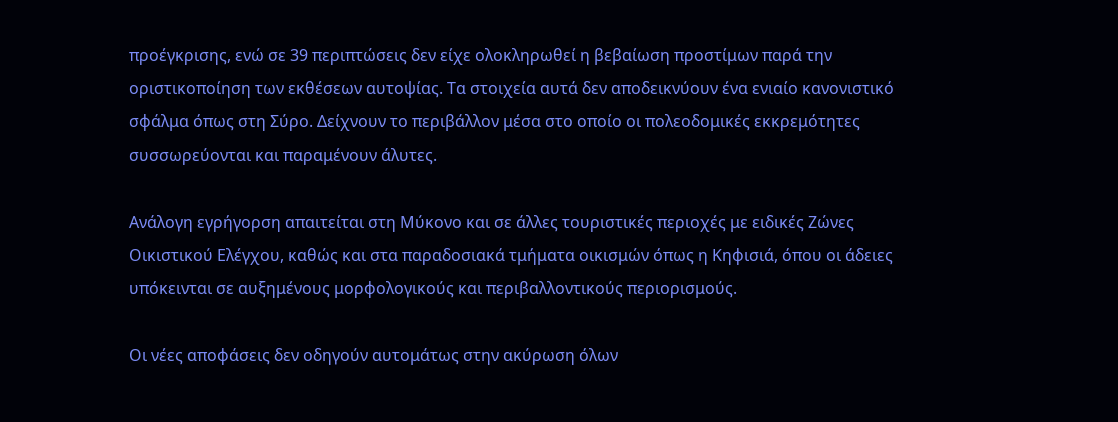προέγκρισης, ενώ σε 39 περιπτώσεις δεν είχε ολοκληρωθεί η βεβαίωση προστίμων παρά την οριστικοποίηση των εκθέσεων αυτοψίας. Τα στοιχεία αυτά δεν αποδεικνύουν ένα ενιαίο κανονιστικό σφάλμα όπως στη Σύρο. Δείχνουν το περιβάλλον μέσα στο οποίο οι πολεοδομικές εκκρεμότητες συσσωρεύονται και παραμένουν άλυτες.

Ανάλογη εγρήγορση απαιτείται στη Μύκονο και σε άλλες τουριστικές περιοχές με ειδικές Ζώνες Οικιστικού Ελέγχου, καθώς και στα παραδοσιακά τμήματα οικισμών όπως η Κηφισιά, όπου οι άδειες υπόκεινται σε αυξημένους μορφολογικούς και περιβαλλοντικούς περιορισμούς.

Οι νέες αποφάσεις δεν οδηγούν αυτομάτως στην ακύρωση όλων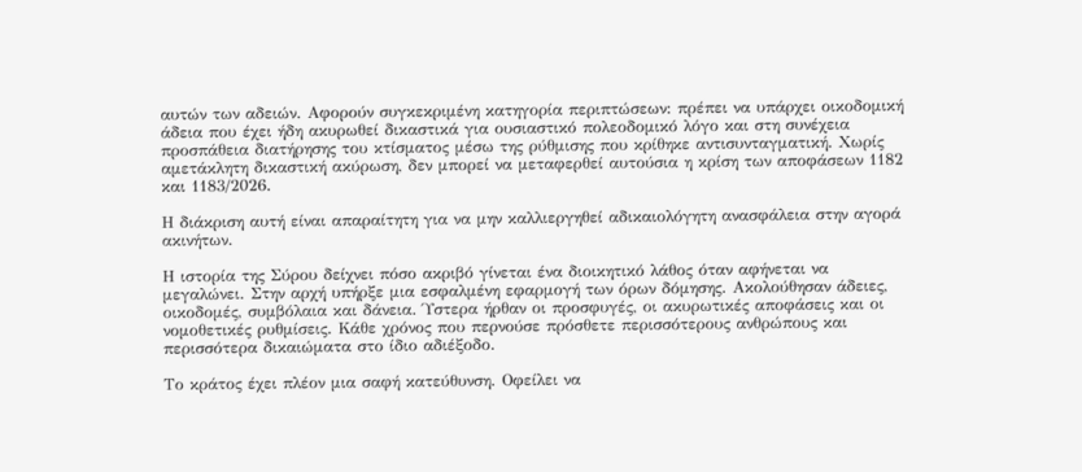αυτών των αδειών. Αφορούν συγκεκριμένη κατηγορία περιπτώσεων: πρέπει να υπάρχει οικοδομική άδεια που έχει ήδη ακυρωθεί δικαστικά για ουσιαστικό πολεοδομικό λόγο και στη συνέχεια προσπάθεια διατήρησης του κτίσματος μέσω της ρύθμισης που κρίθηκε αντισυνταγματική. Χωρίς αμετάκλητη δικαστική ακύρωση, δεν μπορεί να μεταφερθεί αυτούσια η κρίση των αποφάσεων 1182 και 1183/2026.

Η διάκριση αυτή είναι απαραίτητη για να μην καλλιεργηθεί αδικαιολόγητη ανασφάλεια στην αγορά ακινήτων.

Η ιστορία της Σύρου δείχνει πόσο ακριβό γίνεται ένα διοικητικό λάθος όταν αφήνεται να μεγαλώνει. Στην αρχή υπήρξε μια εσφαλμένη εφαρμογή των όρων δόμησης. Ακολούθησαν άδειες, οικοδομές, συμβόλαια και δάνεια. Ύστερα ήρθαν οι προσφυγές, οι ακυρωτικές αποφάσεις και οι νομοθετικές ρυθμίσεις. Κάθε χρόνος που περνούσε πρόσθετε περισσότερους ανθρώπους και περισσότερα δικαιώματα στο ίδιο αδιέξοδο.

Το κράτος έχει πλέον μια σαφή κατεύθυνση. Οφείλει να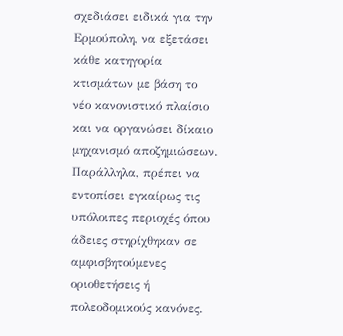σχεδιάσει ειδικά για την Ερμούπολη, να εξετάσει κάθε κατηγορία κτισμάτων με βάση το νέο κανονιστικό πλαίσιο και να οργανώσει δίκαιο μηχανισμό αποζημιώσεων. Παράλληλα, πρέπει να εντοπίσει εγκαίρως τις υπόλοιπες περιοχές όπου άδειες στηρίχθηκαν σε αμφισβητούμενες οριοθετήσεις ή πολεοδομικούς κανόνες.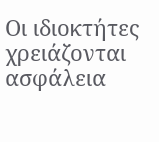Οι ιδιοκτήτες χρειάζονται ασφάλεια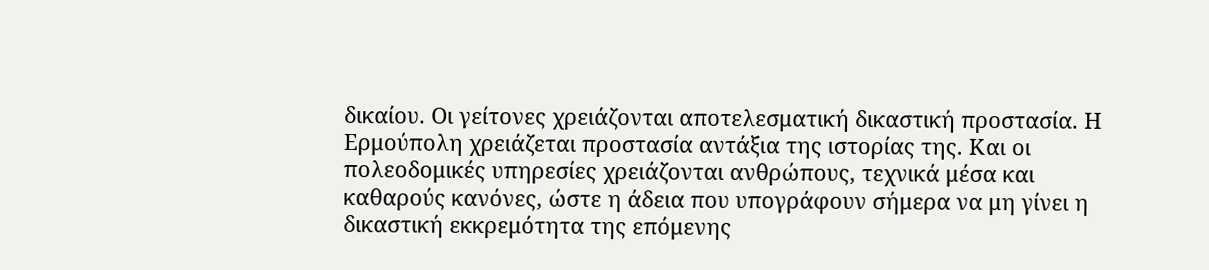δικαίου. Οι γείτονες χρειάζονται αποτελεσματική δικαστική προστασία. Η Ερμούπολη χρειάζεται προστασία αντάξια της ιστορίας της. Και οι πολεοδομικές υπηρεσίες χρειάζονται ανθρώπους, τεχνικά μέσα και καθαρούς κανόνες, ώστε η άδεια που υπογράφουν σήμερα να μη γίνει η δικαστική εκκρεμότητα της επόμενης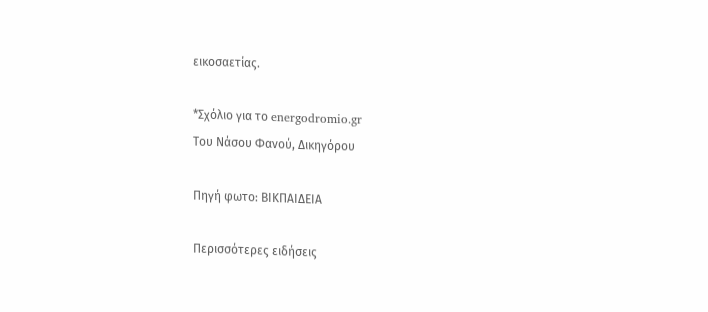εικοσαετίας.

*Σχόλιο για το energodromio.gr
Του Νάσου Φανού, Δικηγόρου

Πηγή φωτο: ΒΙΚΠΑΙΔΕΙΑ

Περισσότερες ειδήσεις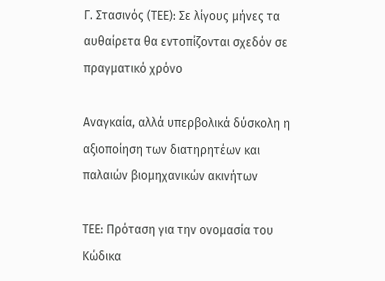Γ. Στασινός (ΤΕΕ): Σε λίγους μήνες τα αυθαίρετα θα εντοπίζονται σχεδόν σε πραγματικό χρόνο

Αναγκαία, αλλά υπερβολικά δύσκολη η αξιοποίηση των διατηρητέων και παλαιών βιομηχανικών ακινήτων

ΤΕΕ: Πρόταση για την ονομασία του Κώδικα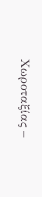Χωροταξίας –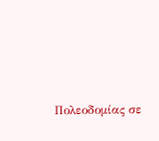Πολεοδομίας σε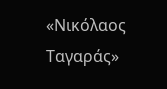«Νικόλαος Ταγαράς»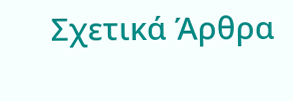Σχετικά Άρθρα